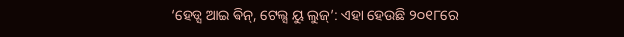‘ହେଡ୍ସ ଆଇ ଵିନ୍, ଟେଲ୍ସ ୟୁ ଲୁଜ୍’: ଏହା ହେଉଛି ୨୦୧୮ରେ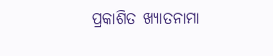ପ୍ରକାଶିତ ଖ୍ୟାତନାମା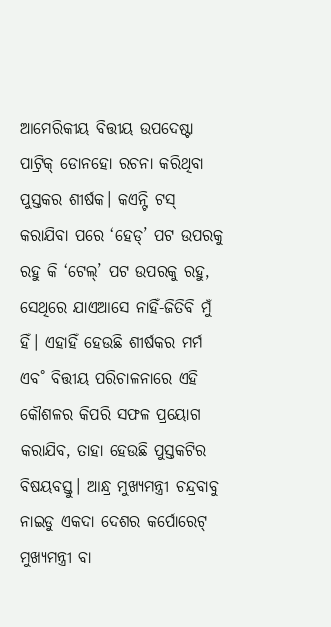ଆମେରିକୀୟ ବିତ୍ତୀୟ ଉପଦେଷ୍ଟା ପାଟ୍ରିକ୍ ଡୋନହୋ ରଚନା କରିଥିବା ପୁସ୍ତକର ଶୀର୍ଷକ। କଏନ୍ଟି ଟସ୍ କରାଯିବା ପରେ ‘ହେଡ୍’ ପଟ ଉପରକୁ ରହୁ କି ‘ଟେଲ୍’ ପଟ ଉପରକୁ ରହୁ, ସେଥିରେ ଯାଏଆସେ ନାହିଁ-ଜିତିବି ମୁଁ ହିଁ। ଏହାହିଁ ହେଉଛି ଶୀର୍ଷକର ମର୍ମ ଏବ˚ ବିତ୍ତୀୟ ପରିଚାଳନାରେ ଏହି କୌଶଳର କିପରି ସଫଳ ପ୍ରୟୋଗ କରାଯିବ, ତାହା ହେଉଛି ପୁସ୍ତକଟିର ବିଷୟବସ୍ତୁ। ଆନ୍ଧ୍ର ମୁଖ୍ୟମନ୍ତ୍ରୀ ଚନ୍ଦ୍ରବାବୁ ନାଇଡୁ ଏକଦା ଦେଶର କର୍ପୋରେଟ୍ ମୁଖ୍ୟମନ୍ତ୍ରୀ ବା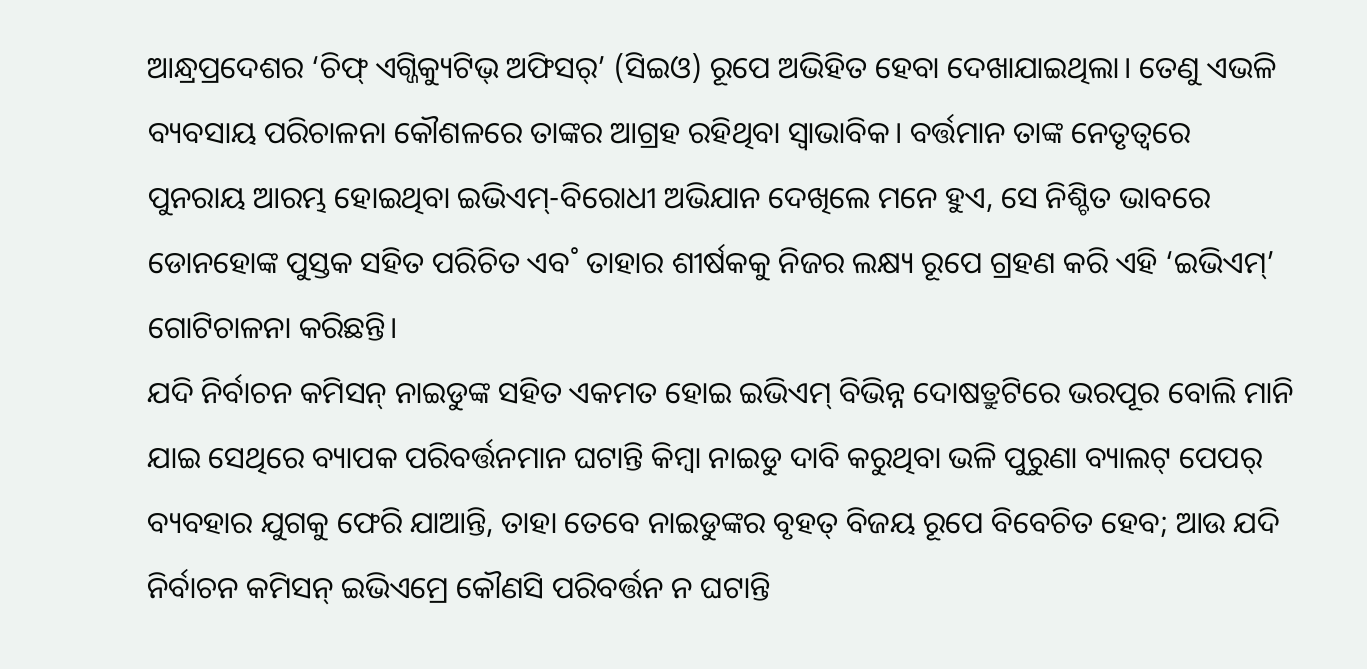ଆନ୍ଧ୍ରପ୍ରଦେଶର ‘ଚିଫ୍ ଏଗ୍ଜିକ୍ୟୁଟିଭ୍ ଅଫିସର୍’ (ସିଇଓ) ରୂପେ ଅଭିହିତ ହେବା ଦେଖାଯାଇଥିଲା। ତେଣୁ ଏଭଳି ବ୍ୟବସାୟ ପରିଚାଳନା କୌଶଳରେ ତାଙ୍କର ଆଗ୍ରହ ରହିଥିବା ସ୍ବାଭାବିକ। ବର୍ତ୍ତମାନ ତାଙ୍କ ନେତୃତ୍ବରେ ପୁନରାୟ ଆରମ୍ଭ ହୋଇଥିବା ଇଭିଏମ୍-ବିରୋଧୀ ଅଭିଯାନ ଦେଖିଲେ ମନେ ହୁଏ, ସେ ନିଶ୍ଚିତ ଭାବରେ ଡୋନହୋଙ୍କ ପୁସ୍ତକ ସହିତ ପରିଚିତ ଏବ˚ ତାହାର ଶୀର୍ଷକକୁ ନିଜର ଲକ୍ଷ୍ୟ ରୂପେ ଗ୍ରହଣ କରି ଏହି ‘ଇଭିଏମ୍’ ଗୋଟିଚାଳନା କରିଛନ୍ତି।
ଯଦି ନିର୍ବାଚନ କମିସନ୍ ନାଇଡୁଙ୍କ ସହିତ ଏକମତ ହୋଇ ଇଭିଏମ୍ ବିଭିନ୍ନ ଦୋଷତ୍ରୁଟିରେ ଭରପୂର ବୋଲି ମାନି ଯାଇ ସେଥିରେ ବ୍ୟାପକ ପରିବର୍ତ୍ତନମାନ ଘଟାନ୍ତି କିମ୍ବା ନାଇଡୁ ଦାବି କରୁଥିବା ଭଳି ପୁରୁଣା ବ୍ୟାଲଟ୍ ପେପର୍ ବ୍ୟବହାର ଯୁଗକୁ ଫେରି ଯାଆନ୍ତି, ତାହା ତେବେ ନାଇଡୁଙ୍କର ବୃହତ୍ ବିଜୟ ରୂପେ ବିବେଚିତ ହେବ; ଆଉ ଯଦି ନିର୍ବାଚନ କମିସନ୍ ଇଭିଏମ୍ରେ କୌଣସି ପରିବର୍ତ୍ତନ ନ ଘଟାନ୍ତି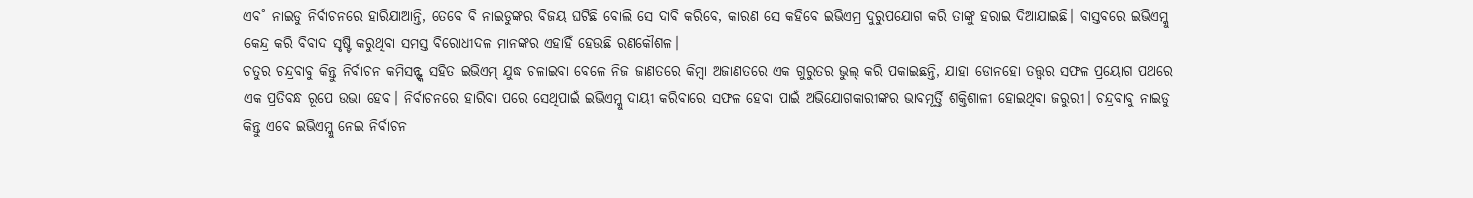ଏବ˚ ନାଇଡୁ ନିର୍ବାଚନରେ ହାରିଯାଆନ୍ତି, ତେବେ ବି ନାଇଡୁଙ୍କର ବିଜୟ ଘଟିଛି ବୋଲି ସେ ଦାବି କରିବେ, କାରଣ ସେ କହିବେ ଇଭିଏମ୍ର ଦୁରୁପଯୋଗ କରି ତାଙ୍କୁ ହରାଇ ଦିଆଯାଇଛି। ବାସ୍ତବରେ ଇଭିଏମ୍କୁ କେନ୍ଦ୍ର କରି ବିବାଦ ସୃଷ୍ଟି କରୁଥିବା ସମସ୍ତ ବିରୋଧୀଦଳ ମାନଙ୍କର ଏହାହିଁ ହେଉଛି ରଣକୌଶଳ।
ଚତୁର ଚନ୍ଦ୍ରବାବୁ କିନ୍ତୁ ନିର୍ବାଚନ କମିସନ୍ଙ୍କ ସହିତ ଇଭିଏମ୍ ଯୁଦ୍ଧ ଚଳାଇବା ବେଳେ ନିଜ ଜାଣତରେ କିମ୍ବା ଅଜାଣତରେ ଏକ ଗୁରୁତର ଭୁଲ୍ କରି ପକାଇଛନ୍ତି, ଯାହା ଡୋନହୋ ତତ୍ତ୍ବର ସଫଳ ପ୍ରୟୋଗ ପଥରେ ଏକ ପ୍ରତିବନ୍ଧ ରୂପେ ଉଭା ହେବ। ନିର୍ବାଚନରେ ହାରିବା ପରେ ସେଥିପାଇଁ ଇଭିଏମ୍କୁ ଦାୟୀ କରିବାରେ ସଫଳ ହେବା ପାଇଁ ଅଭିଯୋଗକାରୀଙ୍କର ଭାବମୂର୍ତ୍ତି ଶକ୍ତିଶାଳୀ ହୋଇଥିବା ଜରୁରୀ। ଚନ୍ଦ୍ରବାବୁ ନାଇଡୁ କିନ୍ତୁ ଏବେ ଇଭିଏମ୍କୁ ନେଇ ନିର୍ବାଚନ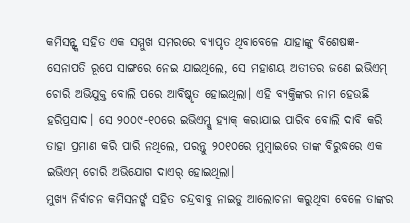କମିସନ୍ଙ୍କ ସହିତ ଏକ ସମ୍ମୁଖ ସମରରେ ବ୍ୟାପୃତ ଥିବାବେଳେ ଯାହାଙ୍କୁ ବିଶେଷଜ୍ଞ-ସେନାପତି ରୂପେ ସାଙ୍ଗରେ ନେଇ ଯାଇଥିଲେ, ସେ ମହାଶୟ ଅତୀତର ଜଣେ ଇଭିଏମ୍ ଚୋରି ଅଭିଯୁକ୍ତ ବୋଲି ପରେ ଆବିଷ୍କୃତ ହୋଇଥିଲା। ଏହି ବ୍ୟକ୍ତିଙ୍କର ନାମ ହେଉଛି ହରିପ୍ରସାଦ। ସେ ୨୦୦୯-୧୦ରେ ଇଭିଏମ୍କୁ ହ୍ୟାକ୍ କରାଯାଇ ପାରିବ ବୋଲି ଦାବି କରି ତାହା ପ୍ରମାଣ କରି ପାରି ନଥିଲେ, ପରନ୍ତୁ ୨୦୧୦ରେ ମୁମ୍ବାଇରେ ତାଙ୍କ ବିରୁଦ୍ଧରେ ଏକ ଇଭିଏମ୍ ଚୋରି ଅଭିଯୋଗ ଦାଏର୍ ହୋଇଥିଲା।
ମୁଖ୍ୟ ନିର୍ବାଚନ କମିସନର୍ଙ୍କ ସହିତ ଚନ୍ଦ୍ରବାବୁ ନାଇଡୁ ଆଲୋଚନା କରୁଥିବା ବେଳେ ତାଙ୍କର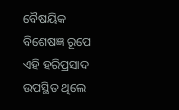ବୈଷୟିକ ବିଶେଷଜ୍ଞ ରୂପେ ଏହି ହରିପ୍ରସାଦ ଉପସ୍ଥିତ ଥିଲେ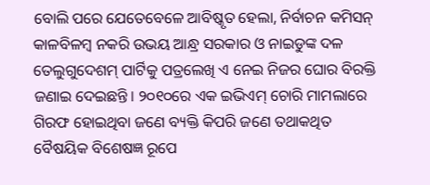ବୋଲି ପରେ ଯେତେବେଳେ ଆବିଷ୍କୃତ ହେଲା, ନିର୍ବାଚନ କମିସନ୍ କାଳବିଳମ୍ବ ନକରି ଉଭୟ ଆନ୍ଧ୍ର ସରକାର ଓ ନାଇଡୁଙ୍କ ଦଳ ତେଲୁଗୁଦେଶମ୍ ପାର୍ଟିକୁ ପତ୍ରଲେଖି ଏ ନେଇ ନିଜର ଘୋର ବିରକ୍ତି ଜଣାଇ ଦେଇଛନ୍ତି। ୨୦୧୦ରେ ଏକ ଇଭିଏମ୍ ଚୋରି ମାମଲାରେ ଗିରଫ ହୋଇଥିବା ଜଣେ ବ୍ୟକ୍ତି କିପରି ଜଣେ ତଥାକଥିତ ବୈଷୟିକ ବିଶେଷଜ୍ଞ ରୂପେ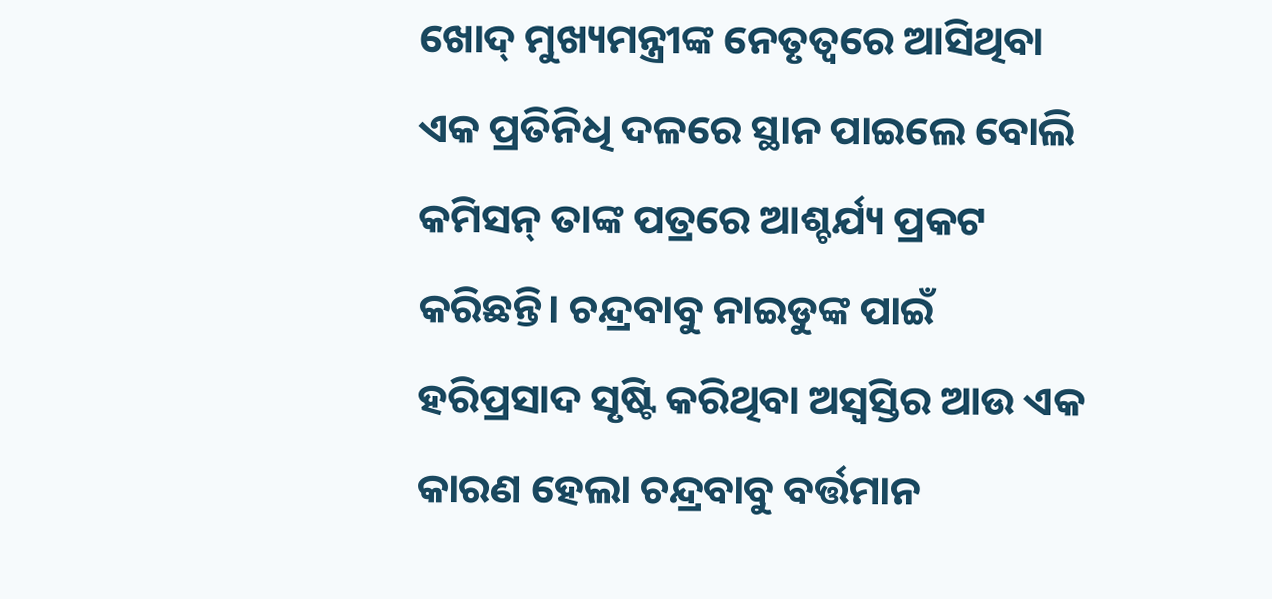ଖୋଦ୍ ମୁଖ୍ୟମନ୍ତ୍ରୀଙ୍କ ନେତୃତ୍ବରେ ଆସିଥିବା ଏକ ପ୍ରତିନିଧି ଦଳରେ ସ୍ଥାନ ପାଇଲେ ବୋଲି କମିସନ୍ ତାଙ୍କ ପତ୍ରରେ ଆଶ୍ଚର୍ଯ୍ୟ ପ୍ରକଟ କରିଛନ୍ତି। ଚନ୍ଦ୍ରବାବୁ ନାଇଡୁଙ୍କ ପାଇଁ ହରିପ୍ରସାଦ ସୃଷ୍ଟି କରିଥିବା ଅସ୍ବସ୍ତିର ଆଉ ଏକ କାରଣ ହେଲା ଚନ୍ଦ୍ରବାବୁ ବର୍ତ୍ତମାନ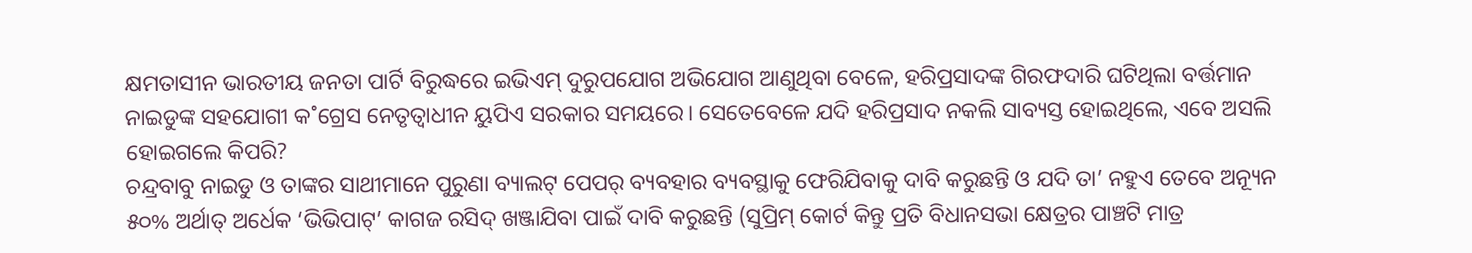କ୍ଷମତାସୀନ ଭାରତୀୟ ଜନତା ପାର୍ଟି ବିରୁଦ୍ଧରେ ଇଭିଏମ୍ ଦୁରୁପଯୋଗ ଅଭିଯୋଗ ଆଣୁଥିବା ବେଳେ, ହରିପ୍ରସାଦଙ୍କ ଗିରଫଦାରି ଘଟିଥିଲା ବର୍ତ୍ତମାନ ନାଇଡୁଙ୍କ ସହଯୋଗୀ କ˚ଗ୍ରେସ ନେତୃତ୍ବାଧୀନ ୟୁପିଏ ସରକାର ସମୟରେ। ସେତେବେଳେ ଯଦି ହରିପ୍ରସାଦ ନକଲି ସାବ୍ୟସ୍ତ ହୋଇଥିଲେ, ଏବେ ଅସଲି ହୋଇଗଲେ କିପରି?
ଚନ୍ଦ୍ରବାବୁ ନାଇଡୁ ଓ ତାଙ୍କର ସାଥୀମାନେ ପୁରୁଣା ବ୍ୟାଲଟ୍ ପେପର୍ ବ୍ୟବହାର ବ୍ୟବସ୍ଥାକୁ ଫେରିଯିବାକୁ ଦାବି କରୁଛନ୍ତି ଓ ଯଦି ତା’ ନହୁଏ ତେବେ ଅନ୍ୟୂନ ୫୦% ଅର୍ଥାତ୍ ଅର୍ଧେକ ‘ଭିଭିପାଟ୍’ କାଗଜ ରସିଦ୍ ଖଞ୍ଜାଯିବା ପାଇଁ ଦାବି କରୁଛନ୍ତି (ସୁପ୍ରିମ୍ କୋର୍ଟ କିନ୍ତୁ ପ୍ରତି ବିଧାନସଭା କ୍ଷେତ୍ରର ପାଞ୍ଚଟି ମାତ୍ର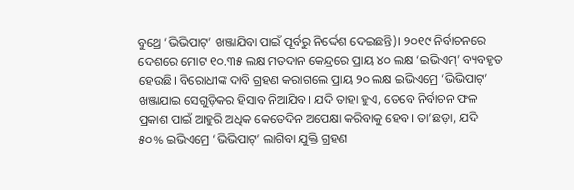ବୁଥ୍ରେ ‘ଭିଭିପାଟ୍’ ଖଞ୍ଜାଯିବା ପାଇଁ ପୂର୍ବରୁ ନିର୍ଦ୍ଦେଶ ଦେଇଛନ୍ତି)। ୨୦୧୯ ନିର୍ବାଚନରେ ଦେଶରେ ମୋଟ ୧୦.୩୫ ଲକ୍ଷ ମତଦାନ କେନ୍ଦ୍ରରେ ପ୍ରାୟ ୪୦ ଲକ୍ଷ ‘ଇଭିଏମ୍’ ବ୍ୟବହୃତ ହେଉଛି। ବିରୋଧୀଙ୍କ ଦାବି ଗ୍ରହଣ କରାଗଲେ ପ୍ରାୟ ୨୦ ଲକ୍ଷ ଇଭିଏମ୍ରେ ‘ଭିଭିପାଟ୍’ ଖଞ୍ଜାଯାଇ ସେଗୁଡ଼ିକର ହିସାବ ନିଆଯିବ। ଯଦି ତାହା ହୁଏ, ତେବେ ନିର୍ବାଚନ ଫଳ ପ୍ରକାଶ ପାଇଁ ଆହୁରି ଅଧିକ କେତେଦିନ ଅପେକ୍ଷା କରିବାକୁ ହେବ। ତା’ଛଡ଼ା, ଯଦି ୫୦% ଇଭିଏମ୍ରେ ‘ଭିଭିପାଟ୍’ ଲାଗିବା ଯୁକ୍ତି ଗ୍ରହଣ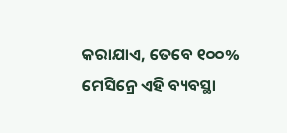କରାଯାଏ, ତେବେ ୧୦୦% ମେସିନ୍ରେ ଏହି ବ୍ୟବସ୍ଥା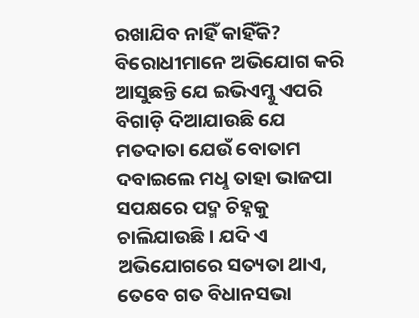ରଖାଯିବ ନାହିଁ କାହିଁକି?
ବିରୋଧୀମାନେ ଅଭିଯୋଗ କରି ଆସୁଛନ୍ତି ଯେ ଇଭିଏମ୍କୁ ଏପରି ବିଗାଡ଼ି ଦିଆଯାଉଛି ଯେ ମତଦାତା ଯେଉଁ ବୋତାମ ଦବାଇଲେ ମଧୢ ତାହା ଭାଜପା ସପକ୍ଷରେ ପଦ୍ମ ଚିହ୍ନକୁ ଚାଲିଯାଉଛି। ଯଦି ଏ ଅଭିଯୋଗରେ ସତ୍ୟତା ଥାଏ, ତେବେ ଗତ ବିଧାନସଭା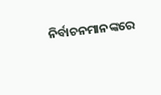ନିର୍ବାଚନମାନଙ୍କରେ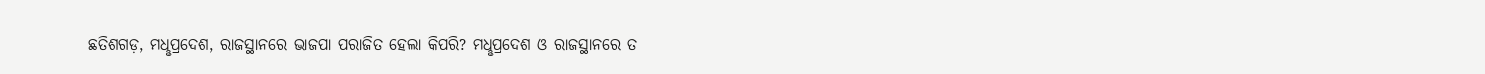ଛତିଶଗଡ଼, ମଧୢପ୍ରଦେଶ, ରାଜସ୍ଥାନରେ ଭାଜପା ପରାଜିତ ହେଲା କିପରି? ମଧୢପ୍ରଦେଶ ଓ ରାଜସ୍ଥାନରେ ତ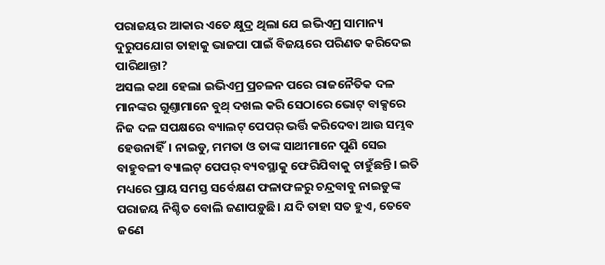ପରାଜୟର ଆକାର ଏତେ କ୍ଷୁଦ୍ର ଥିଲା ଯେ ଇଭିଏମ୍ର ସାମାନ୍ୟ ଦୁରୁପଯୋଗ ତାହାକୁ ଭାଜପା ପାଇଁ ବିଜୟରେ ପରିଣତ କରିଦେଇ ପାରିଥାନ୍ତା?
ଅସଲ କଥା ହେଲା ଇଭିଏମ୍ର ପ୍ରଚଳନ ପରେ ରାଜନୈତିକ ଦଳ ମାନଙ୍କର ଗୁଣ୍ତାମାନେ ବୁଥ୍ ଦଖଲ କରି ସେଠାରେ ଭୋଟ୍ ବାକ୍ସରେ ନିଜ ଦଳ ସପକ୍ଷରେ ବ୍ୟାଲଟ୍ ପେପର୍ ଭର୍ତ୍ତି କରିଦେବା ଆଉ ସମ୍ଭବ ହେଉନାହିଁ। ନାଇଡୁ, ମମତା ଓ ତାଙ୍କ ସାଥୀମାନେ ପୁଣି ସେଇ ବାହୁବଳୀ ବ୍ୟାଲଟ୍ ପେପର୍ ବ୍ୟବସ୍ଥାକୁ ଫେରିଯିବାକୁ ଚାହୁଁଛନ୍ତି। ଇତି ମଧ୍ୟରେ ପ୍ରାୟ ସମସ୍ତ ସର୍ବେକ୍ଷଣ ଫଳାଫଳରୁ ଚନ୍ଦ୍ରବାବୁ ନାଇଡୁଙ୍କ ପରାଜୟ ନିଶ୍ଚିତ ବୋଲି ଜଣାପଡ଼ୁଛି। ଯଦି ତାହା ସତ ହୁଏ, ତେବେ ଜଣେ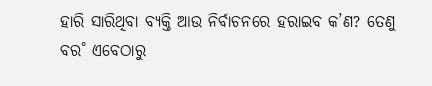ହାରି ସାରିଥିବା ବ୍ୟକ୍ତି ଆଉ ନିର୍ବାଚନରେ ହରାଇବ କ’ଣ? ତେଣୁ ବର˚ ଏବେଠାରୁ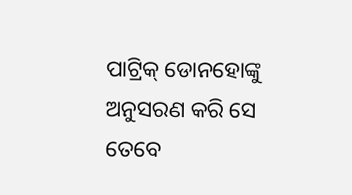ପାଟ୍ରିକ୍ ଡୋନହୋଙ୍କୁ ଅନୁସରଣ କରି ସେ ତେବେ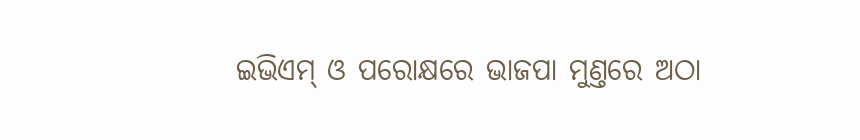ଇଭିଏମ୍ ଓ ପରୋକ୍ଷରେ ଭାଜପା ମୁଣ୍ତରେ ଅଠା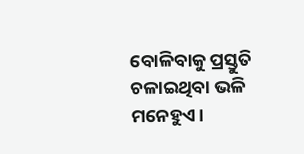ବୋଳିବାକୁ ପ୍ରସ୍ତୁତି ଚଳାଇଥିବା ଭଳି ମନେହୁଏ।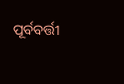ପୂର୍ବବର୍ତ୍ତୀ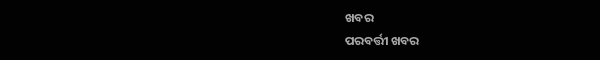ଖବର
ପରବର୍ତ୍ତୀ ଖବର